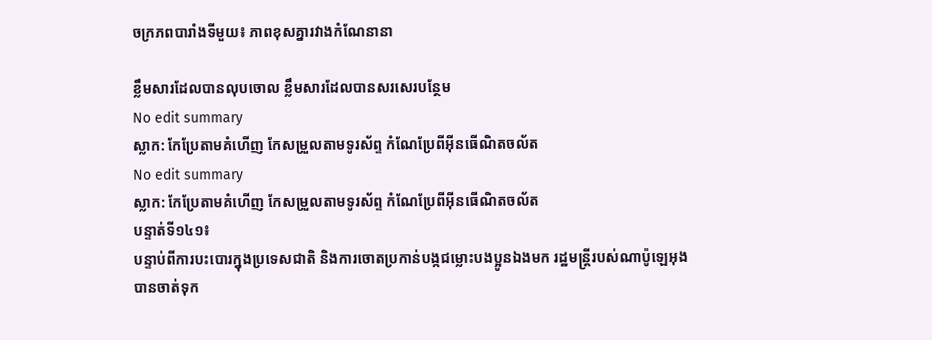ចក្រភពបារាំងទីមួយ៖ ភាពខុសគ្នារវាងកំណែនានា

ខ្លឹមសារដែលបានលុបចោល ខ្លឹមសារដែលបានសរសេរបន្ថែម
No edit summary
ស្លាក: កែប្រែតាមគំហើញ កែសម្រួលតាមទូរស័ព្ទ កំណែប្រែពីអ៊ីនធើណិតចល័ត
No edit summary
ស្លាក: កែប្រែតាមគំហើញ កែសម្រួលតាមទូរស័ព្ទ កំណែប្រែពីអ៊ីនធើណិតចល័ត
បន្ទាត់ទី១៤១៖
បន្ទាប់ពីការបះបោរក្នុងប្រទេសជាតិ និងការចោតប្រកាន់បង្កជម្លោះបងប្អូនឯងមក រដ្ឋមន្រ្តីរបស់ណាប៉ូឡេអុងបានចាត់ទុក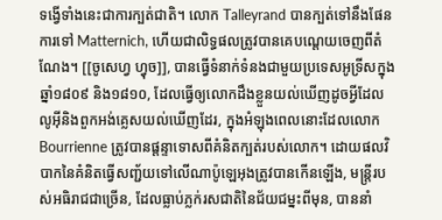ទង្វើទាំងនេះជាការក្បត់ជាតិ។ លោក Talleyrand បានក្បត់ទៅនឹងផែនការទៅ Matternich, ហើយជាលិទ្ធផលត្រូវបានគេបណ្តេយចេញពីតំណែង។ [[ចូសេហ្វ ហ្វុច]], បានធ្វើទំនាក់ទំនងជាមួយប្រទេសអូទ្រីសក្នុងឆ្នាំ១៨០៩ និង១៨១០, ដែលធ្វើឲ្យលោកដឹងខ្លួនយល់ឃើញដូចអ្វីដែលលូអ៊ីនិងពួកអង់គ្លេសយល់ឃើញដែរ, ក្នុងអំឡុងពេលនោះដែលលោក Bourrienne ត្រូវបានផ្តន្ទាទោសពីគំនិតក្បត់របស់លោក។ ដោយផលវិបាកនៃគំនិតធ្វើសញ្ជ័យទៅលើណាប៉ូឡេអុងត្រូវបានកើនឡើង, មន្រ្តីរបស់អធិរាជជាច្រើន, ដែលធ្លាប់ភ្លក់រសជាតិនៃជ័យជម្នះពីមុន, បាននាំ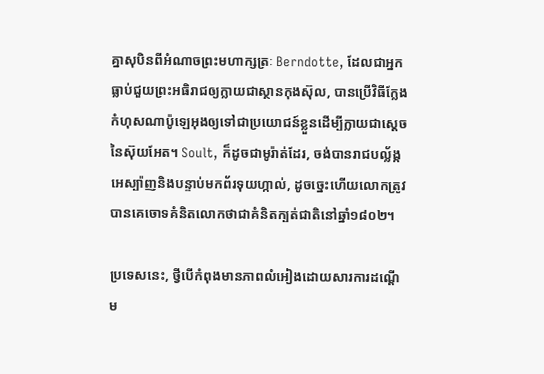គ្នាសុបិនពីអំណាចព្រះមហាក្សត្រៈ Berndotte, ដែលជាអ្នកធ្លាប់ជួយព្រះអធិរាជឲ្យក្លាយជាស្ថានកុងស៊ុល, បានប្រើវិធីក្លែងកំហុសណាប៉ូឡេអុងឲ្យទៅជាប្រយោជន៍ខ្លួនដើម្បីក្លាយជាស្តេចនៃស៊ុយអែត។ Soult, ក៏ដូចជាមូរ៉ាត់ដែរ, ចង់បានរាជបល្ល័ង្កអេស្ប៉ាញនិងបន្ទាប់មកព័រទុយហ្កាល់, ដូចច្នេះហើយលោកត្រូវបានគេចោទគំនិតលោកថាជាគំនិតក្បត់ជាតិនៅឆ្នាំ១៨០២។

ប្រទេសនេះ, ថ្វីបើកំពុងមានភាពលំអៀងដោយសារការដណ្តើម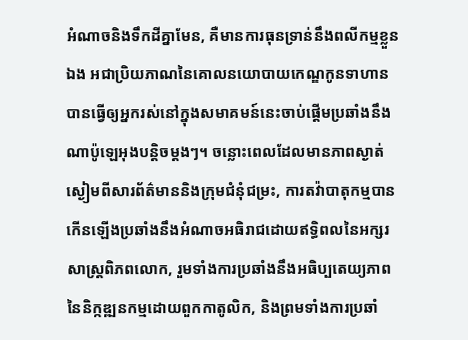អំណាចនិងទឹកដីគ្នាមែន, គឺមានការធុនទ្រាន់នឹងពលីកម្មខ្លួនឯង អជាប្រិយភាណនៃគោលនយោបាយកេណ្ឌកូនទាហានបានធ្វើឲ្យអ្នករស់នៅក្នុងសមាគមន៍នេះចាប់ផ្តើមប្រឆាំងនឹងណាប៉ូឡេអុងបន្តិចម្តងៗ។ ចន្លោះពេលដែលមានភាពស្ងាត់ស្ងៀមពីសារព័ត៌មាននិងក្រុមជំនុំជម្រះ, ការតវ៉ាបាតុកម្មបានកើនឡើងប្រឆាំងនឹងអំណាចអធិរាជដោយឥទ្ធិពលនៃអក្សរសាស្រ្តពិភពលោក, រួមទាំងការប្រឆាំងនឹងអធិប្បតេយ្យភាពនៃនិក្កឌ្ឍនកម្មដោយពួកកាតូលិក, និងព្រមទាំងការប្រឆាំ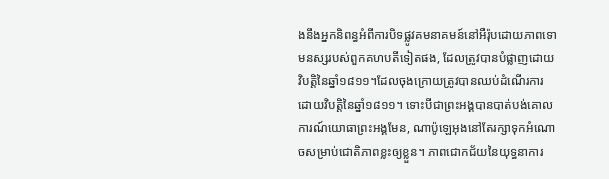ងនឹងអ្នកនិពន្ធអំពីការបិទផ្លូវគមនាគមន៍នៅអឺរ៉ុបដោយភាពទោមនស្សរបស់ពួកគហបតីទៀតផង, ដែលត្រូវបានបំផ្លាញដោយវិបត្តិនៃឆ្នាំ១៨១១។ដែលចុងក្រោយត្រូវបានឈប់ដំណើរការដោយវិបត្តិនៃឆ្នាំ១៨១១។ ទោះបីជាព្រះអង្គបានបាត់បង់គោលការណ៍យោធាព្រះអង្គមែន, ណាប៉ូឡេអុងនៅតែរក្សាទុកអំណោចសម្រាប់ជោតិភាពខ្លះឲ្យខ្លួន។ ភាពជោកជ័យនៃយុទ្ធនាការ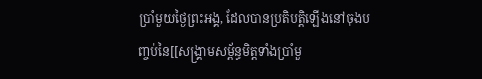ប្រាំមួយថ្ងៃព្រះអង្គ, ដែលបានប្រតិបត្តិឡើងនៅចុងបញ្ចប់នៃ[[សង្គ្រាមសម្ព័ន្ធមិត្តទាំងប្រាំមួ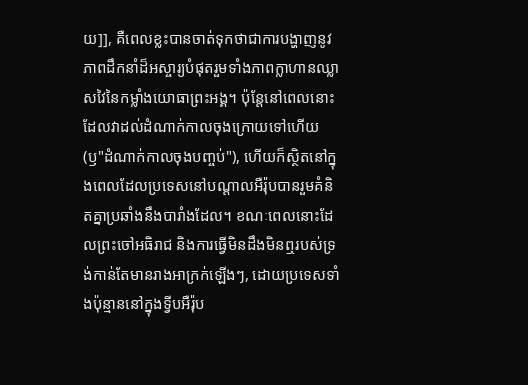យ]], គឺពេលខ្លះបានចាត់ទុកថាជាការបង្ហាញនូវភាពដឹកនាំដ៏អស្ចារ្យបំផុតរួមទាំងភាពក្លាហានឈ្លាសវៃនៃកម្លាំងយោធាព្រះអង្គ។ ប៉ុន្តែនៅពេលនោះដែលវាដល់ដំណាក់កាលចុងក្រោយទៅហើយ (ឫ"ដំណាក់កាលចុងបញ្ចប់"), ហើយក៏ស្ថិតនៅក្នុងពេលដែលប្រទេសនៅបណ្តាលអឺរ៉ុបបានរួមគំនិតគ្នាប្រឆាំងនឹងបារាំងដែល។ ខណៈពេលនោះដែលព្រះចៅអធិរាជ និងការធ្វើមិនដឹងមិនឮរបស់ទ្រង់កាន់តែមានរាងអាក្រក់ឡើងៗ, ដោយប្រទេសទាំងប៉ុន្មាននៅក្នុងទ្វីបអឺរ៉ុប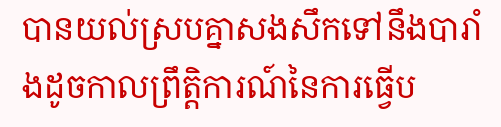បានយល់ស្របគ្នាសងសឹកទៅនឹងបារាំងដូចកាលព្រឹត្តិការណ៍នៃការធ្វើប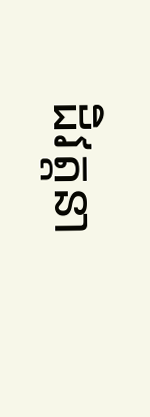ដិវត្តនា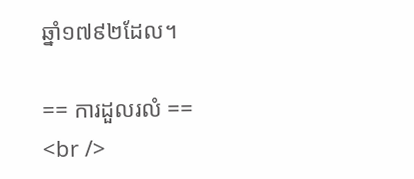ឆ្នាំ១៧៩២ដែល។

== ការដួលរលំ ==
<br />